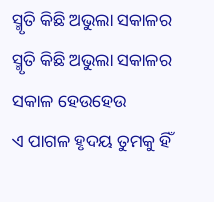ସ୍ମୃତି କିଛି ଅଭୁଲା ସକାଳର
ସ୍ମୃତି କିଛି ଅଭୁଲା ସକାଳର
ସକାଳ ହେଉହେଉ
ଏ ପାଗଳ ହୃଦୟ ତୁମକୁ ହିଁ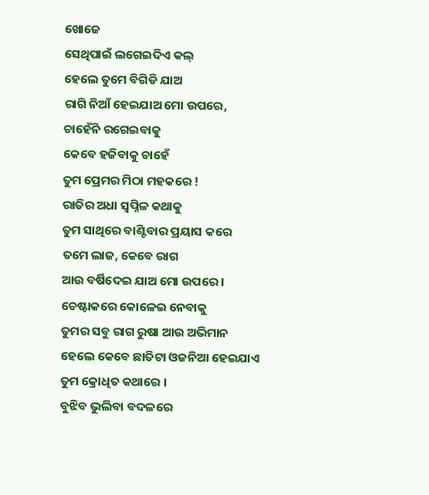ଖୋଜେ
ସେଥିପାଇଁ ଲଗେଇଦିଏ କଲ୍
ହେଲେ ତୁମେ ବିଗିଡି ଯାଅ
ରାଗି ନିଆଁ ହେଇଯାଅ ମୋ ଉପରେ,
ଚାହେଁନି ରଗେଇବାକୁ
କେବେ ହଜିବାକୁ ଚାହେଁ
ତୁମ ପ୍ରେମର ମିଠା ମହକରେ !
ରାତିର ଅଧା ସ୍ୱପ୍ନିଳ କଥାକୁ
ତୁମ ସାଥିରେ ବାଣ୍ଟିବାର ପ୍ରୟାସ କରେ
ତମେ ଲାଜ, କେବେ ରାଗ
ଆଉ ବର୍ଷିଦେଇ ଯାଅ ମୋ ଉପରେ ।
ଚେଷ୍ଟାକରେ କୋଳେଇ ନେବାକୁ
ତୁମର ସବୁ ରାଗ ରୁଷା ଆଉ ଅଭିମାନ
ହେଲେ କେବେ ଛାତିଟା ଓଜନିଆ ହେଇଯାଏ
ତୁମ କ୍ରୋଧିତ କଥାରେ ।
ବୁଝିବ ଭୁଲିବା ବଦଳରେ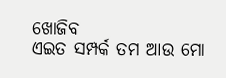ଖୋଜିବ
ଏଇତ ସମ୍ପର୍କ ତମ ଆଉ ମୋ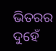ଭିତରର
ଦୁହେଁ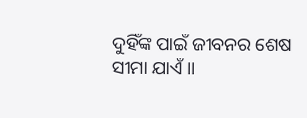ଦୁହିଁଙ୍କ ପାଇଁ ଜୀବନର ଶେଷ ସୀମା ଯାଏଁ ।।